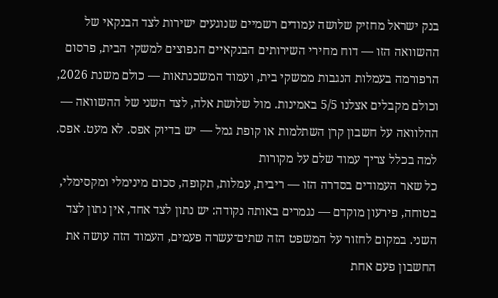בנק ישראל מחזיק שלושה עמודים רשמיים שנוגעים ישירות לצד הבנקאי של ההשוואה הזו — דוח מחירי השירותים הבנקאיים הנפוצים למשקי הבית, פרסום הרפורמה בעמלות הנגבות ממשקי בית, ועמוד המשכנתאות — כולם משנת 2026, וכולם מקבלים אצלנו 5/5 באמינות. מול שלושת אלה, לצד השני של ההשוואה — ההלוואה על חשבון קרן השתלמות או קופת גמל — יש בדיוק אפס. לא מעט. אפס.
למה בכלל צריך עמוד שלם על מקורות
כל שאר העמודים בסדרה הזו — ריבית, עמלות, תקופה, סכום מינימלי ומקסימלי, בטוחה, פירעון מוקדם — נגמרים באותה נקודה: יש נתון לצד אחד, אין נתון לצד השני. במקום לחזור על המשפט הזה שתים־עשרה פעמים, העמוד הזה עושה את החשבון פעם אחת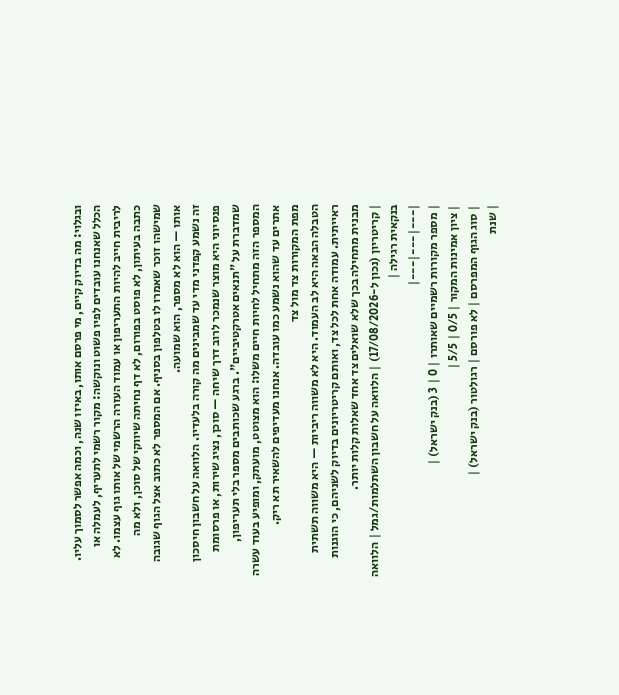ובגלוי: מה בדיוק קיים, מי פרסם אותו, באיזו שנה, וכמה אפשר לסמוך עליו.
הכלל שאנחנו עובדים לפיו פשוט ונוקשה: מקור רשמי לתעריף, לעמלה או לריבית חייב להיות התעריפון או עמוד העזרה הרשמי של אותו גוף עצמו. לא כתבה בעיתון, לא פוסט בפורום, לא דף נחיתה שיווקי של סוכן, ולא מה שמישהו זוכר שאמרו לו בטלפון בסניף. אם המספר לא כתוב אצל הגוף שגובה אותו — הוא לא מספר, הוא שמועה.
זה נשמע קפדני מדי עד שמבינים מה קורה בלעדיו. הלוואה על חשבון חיסכון פנסיוני היא מוצר שנמכר לרוב דרך שיחה — סוכן, נציג שירות, או פרסומת שמדברת על "תנאים אטרקטיביים". ברגע שכותבים מספר בלי תעריפון, המספר הזה מתחיל לחיות חיים משלו: הוא מצוטט, מועתק, ומופיע בעוד עשרה אתרים עד שהוא נשמע כמו עובדה. אנחנו מעדיפים להשאיר תא ריק.
מפת המקורות צד מול צד
הטבלה הבאה היא לב העמוד. היא לא משווה ריביות — היא משווה תשתית ראייתית. עמודה אחת לכל צד, ואותם קריטריונים בדיוק לשניהם, כי הוגנות מבנית מתחילה בכך שלא שואלים צד אחד שאלות קלות יותר.
| קריטריון (נכון ל-17/08/2026) | הלוואה על חשבון השתלמות/גמל | הלוואה בנקאית רגילה |
|---|---|---|
| מספר מקורות רשמיים שאותרו | 0 | 3 (בנק ישראל) |
| ציון אמינות המקור | 0/5 | 5/5 |
| סוג הגוף המפרסם | לא פורסם | רגולטור (בנק ישראל) |
| שנת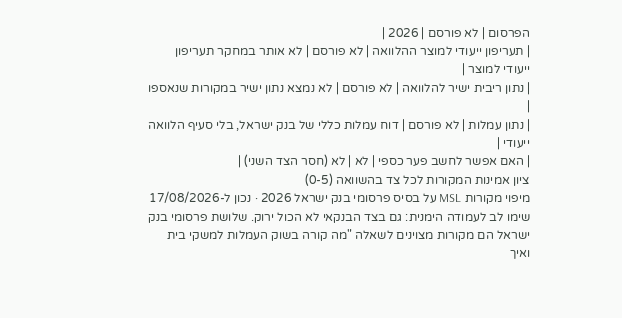הפרסום | לא פורסם | 2026 |
| תעריפון ייעודי למוצר ההלוואה | לא פורסם | לא אותר במחקר תעריפון ייעודי למוצר |
| נתון ריבית ישיר להלוואה | לא פורסם | לא נמצא נתון ישיר במקורות שנאספו |
| נתון עמלות | לא פורסם | דוח עמלות כללי של בנק ישראל, בלי סעיף הלוואה ייעודי |
| האם אפשר לחשב פער כספי | לא | לא (חסר הצד השני) |
ציון אמינות המקורות לכל צד בהשוואה (0-5)
מיפוי מקורות MSL על בסיס פרסומי בנק ישראל 2026 · נכון ל-17/08/2026
שימו לב לעמודה הימנית: גם בצד הבנקאי לא הכול ירוק. שלושת פרסומי בנק ישראל הם מקורות מצוינים לשאלה "מה קורה בשוק העמלות למשקי בית ואיך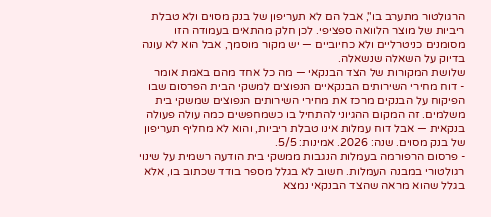הרגולטור מתערב בו", אבל הם לא תעריפון של בנק מסוים ולא טבלת ריביות של מוצר הלוואה ספציפי. לכן חלק מהתאים בעמודה הזו מסומנים כניטרליים ולא כחיוביים — יש מקור מוסמך, אבל הוא לא עונה בדיוק על השאלה שנשאלה.
שלושת המקורות של הצד הבנקאי — מה כל אחד מהם באמת אומר
- דוח מחירי השירותים הבנקאיים הנפוצים למשקי הבית הפרסום שבו הפיקוח על הבנקים מרכז את מחירי השירותים הנפוצים שמשקי בית משלמים. זה המקום ההגיוני להתחיל בו כשמחפשים כמה עולה פעולה בנקאית — אבל דוח עמלות אינו טבלת ריביות, והוא לא מחליף תעריפון של בנק מסוים. שנה: 2026. אמינות: 5/5.
- פרסום הרפורמה בעמלות הנגבות ממשקי בית הודעה רשמית על שינוי רגולטורי במבנה העמלות. חשוב לא בגלל מספר בודד שכתוב בו, אלא בגלל שהוא מראה שהצד הבנקאי נמצא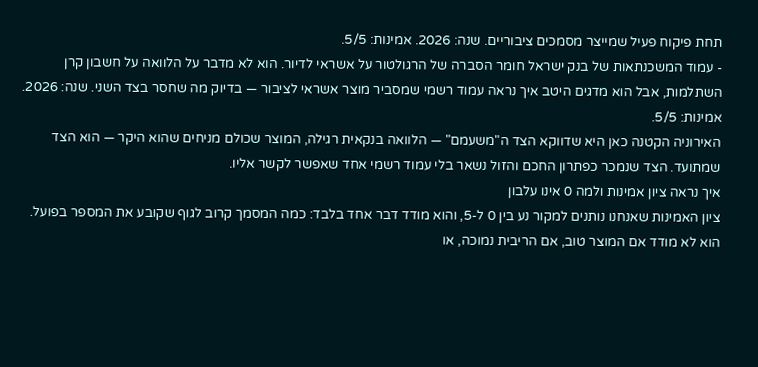תחת פיקוח פעיל שמייצר מסמכים ציבוריים. שנה: 2026. אמינות: 5/5.
- עמוד המשכנתאות של בנק ישראל חומר הסברה של הרגולטור על אשראי לדיור. הוא לא מדבר על הלוואה על חשבון קרן השתלמות, אבל הוא מדגים היטב איך נראה עמוד רשמי שמסביר מוצר אשראי לציבור — בדיוק מה שחסר בצד השני. שנה: 2026. אמינות: 5/5.
האירוניה הקטנה כאן היא שדווקא הצד ה"משעמם" — הלוואה בנקאית רגילה, המוצר שכולם מניחים שהוא היקר — הוא הצד שמתועד. הצד שנמכר כפתרון החכם והזול נשאר בלי עמוד רשמי אחד שאפשר לקשר אליו.
איך נראה ציון אמינות ולמה 0 אינו עלבון
ציון האמינות שאנחנו נותנים למקור נע בין 0 ל-5, והוא מודד דבר אחד בלבד: כמה המסמך קרוב לגוף שקובע את המספר בפועל. הוא לא מודד אם המוצר טוב, אם הריבית נמוכה, או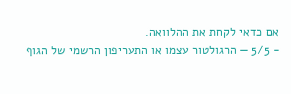אם כדאי לקחת את ההלוואה.
- 5/5 — הרגולטור עצמו או התעריפון הרשמי של הגוף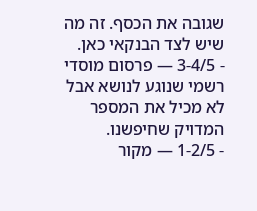שגובה את הכסף. זה מה שיש לצד הבנקאי כאן.
- 3-4/5 — פרסום מוסדי רשמי שנוגע לנושא אבל לא מכיל את המספר המדויק שחיפשנו.
- 1-2/5 — מקור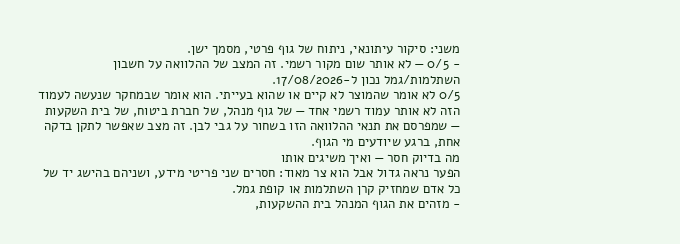משני: סיקור עיתונאי, ניתוח של גוף פרטי, מסמך ישן.
- 0/5 — לא אותר שום מקור רשמי. זה המצב של ההלוואה על חשבון השתלמות/גמל נכון ל-17/08/2026.
0/5 לא אומר שהמוצר לא קיים או שהוא בעייתי. הוא אומר שבמחקר שנעשה לעמוד הזה לא אותר עמוד רשמי אחד — של גוף מנהל, של חברת ביטוח, של בית השקעות — שמפרסם את תנאי ההלוואה הזו בשחור על גבי לבן. זה מצב שאפשר לתקן בדקה אחת, ברגע שיודעים מי הגוף.
מה בדיוק חסר — ואיך משיגים אותו
הפער נראה גדול אבל הוא צר מאוד: חסרים שני פריטי מידע, ושניהם בהישג יד של כל אדם שמחזיק קרן השתלמות או קופת גמל.
- מזהים את הגוף המנהל בית ההשקעות,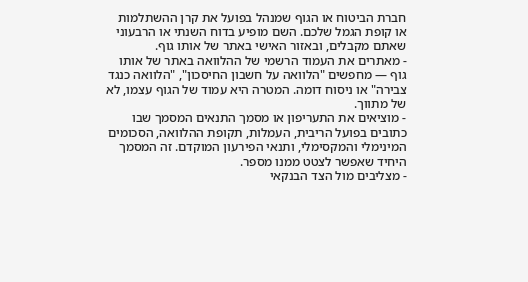חברת הביטוח או הגוף שמנהל בפועל את קרן ההשתלמות או קופת הגמל שלכם. השם מופיע בדוח השנתי או הרבעוני שאתם מקבלים, ובאזור האישי באתר של אותו גוף.
- מאתרים את העמוד הרשמי של ההלוואה באתר של אותו גוף — מחפשים "הלוואה על חשבון החיסכון", "הלוואה כנגד צבירה" או ניסוח דומה. המטרה היא עמוד של הגוף עצמו, לא של מתווך.
- מוציאים את התעריפון או מסמך התנאים המסמך שבו כתובים בפועל הריבית, העמלות, תקופת ההלוואה, הסכומים המינימלי והמקסימלי, ותנאי הפירעון המוקדם. זה המסמך היחיד שאפשר לצטט ממנו מספר.
- מצליבים מול הצד הבנקאי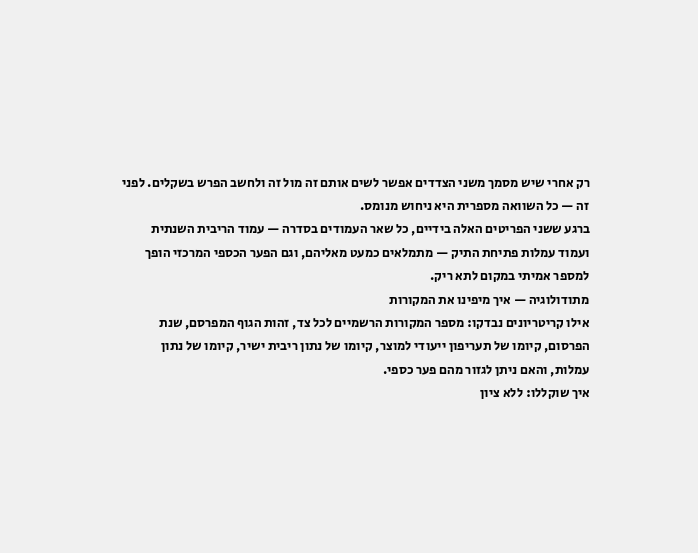רק אחרי שיש מסמך משני הצדדים אפשר לשים אותם זה מול זה ולחשב הפרש בשקלים. לפני זה — כל השוואה מספרית היא ניחוש מנומס.
ברגע ששני הפריטים האלה בידיים, כל שאר העמודים בסדרה — עמוד הריבית השנתית ועמוד עמלות פתיחת התיק — מתמלאים כמעט מאליהם, וגם הפער הכספי המרכזי הופך למספר אמיתי במקום לתא ריק.
מתודולוגיה — איך מיפינו את המקורות
אילו קריטריונים נבדקו: מספר המקורות הרשמיים לכל צד, זהות הגוף המפרסם, שנת הפרסום, קיומו של תעריפון ייעודי למוצר, קיומו של נתון ריבית ישיר, קיומו של נתון עמלות, והאם ניתן לגזור מהם פער כספי.
איך שוקללו: ללא ציון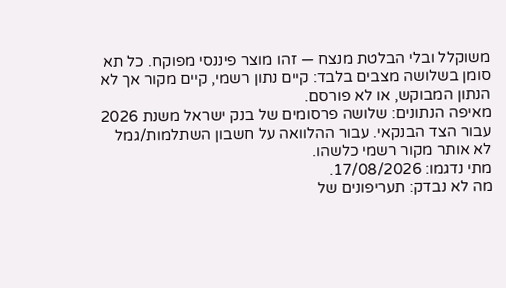משוקלל ובלי הבלטת מנצח — זהו מוצר פיננסי מפוקח. כל תא סומן בשלושה מצבים בלבד: קיים נתון רשמי, קיים מקור אך לא הנתון המבוקש, או לא פורסם.
מאיפה הנתונים: שלושה פרסומים של בנק ישראל משנת 2026 עבור הצד הבנקאי. עבור ההלוואה על חשבון השתלמות/גמל לא אותר מקור רשמי כלשהו.
מתי נדגמו: 17/08/2026.
מה לא נבדק: תעריפונים של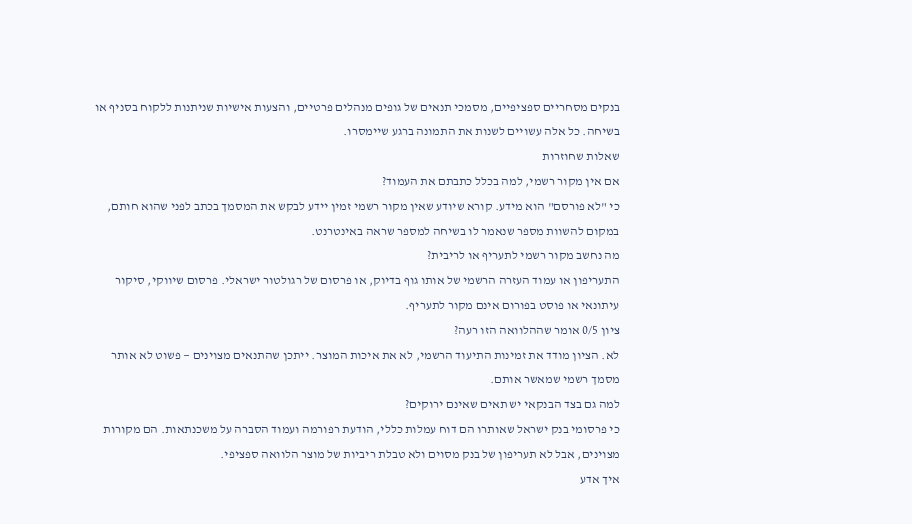בנקים מסחריים ספציפיים, מסמכי תנאים של גופים מנהלים פרטיים, והצעות אישיות שניתנות ללקוח בסניף או בשיחה. כל אלה עשויים לשנות את התמונה ברגע שיימסרו.
שאלות שחוזרות
אם אין מקור רשמי, למה בכלל כתבתם את העמוד?
כי "לא פורסם" הוא מידע. קורא שיודע שאין מקור רשמי זמין יידע לבקש את המסמך בכתב לפני שהוא חותם, במקום להשוות מספר שנאמר לו בשיחה למספר שראה באינטרנט.
מה נחשב מקור רשמי לתעריף או לריבית?
התעריפון או עמוד העזרה הרשמי של אותו גוף בדיוק, או פרסום של רגולטור ישראלי. פרסום שיווקי, סיקור עיתונאי או פוסט בפורום אינם מקור לתעריף.
ציון 0/5 אומר שההלוואה הזו רעה?
לא. הציון מודד את זמינות התיעוד הרשמי, לא את איכות המוצר. ייתכן שהתנאים מצוינים — פשוט לא אותר מסמך רשמי שמאשר אותם.
למה גם בצד הבנקאי יש תאים שאינם ירוקים?
כי פרסומי בנק ישראל שאותרו הם דוח עמלות כללי, הודעת רפורמה ועמוד הסברה על משכנתאות. הם מקורות מצוינים, אבל לא תעריפון של בנק מסוים ולא טבלת ריביות של מוצר הלוואה ספציפי.
איך אדע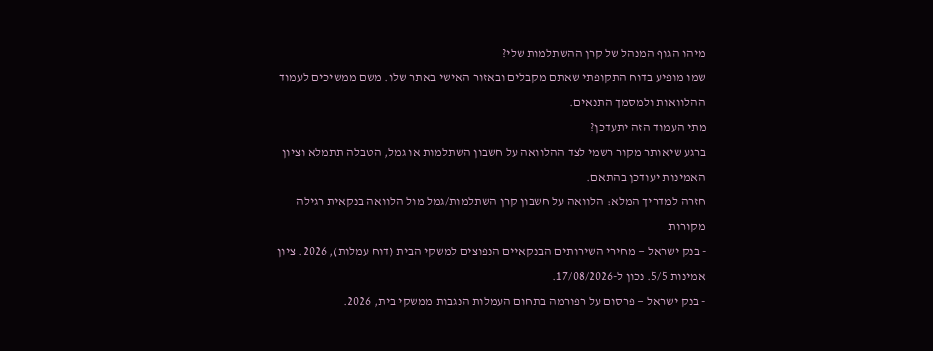מיהו הגוף המנהל של קרן ההשתלמות שלי?
שמו מופיע בדוח התקופתי שאתם מקבלים ובאזור האישי באתר שלו. משם ממשיכים לעמוד ההלוואות ולמסמך התנאים.
מתי העמוד הזה יתעדכן?
ברגע שיאותר מקור רשמי לצד ההלוואה על חשבון השתלמות או גמל, הטבלה תתמלא וציון האמינות יעודכן בהתאם.
חזרה למדריך המלא: הלוואה על חשבון קרן השתלמות/גמל מול הלוואה בנקאית רגילה
מקורות
- בנק ישראל — מחירי השירותים הבנקאיים הנפוצים למשקי הבית (דוח עמלות), 2026. ציון אמינות 5/5. נכון ל-17/08/2026.
- בנק ישראל — פרסום על רפורמה בתחום העמלות הנגבות ממשקי בית, 2026.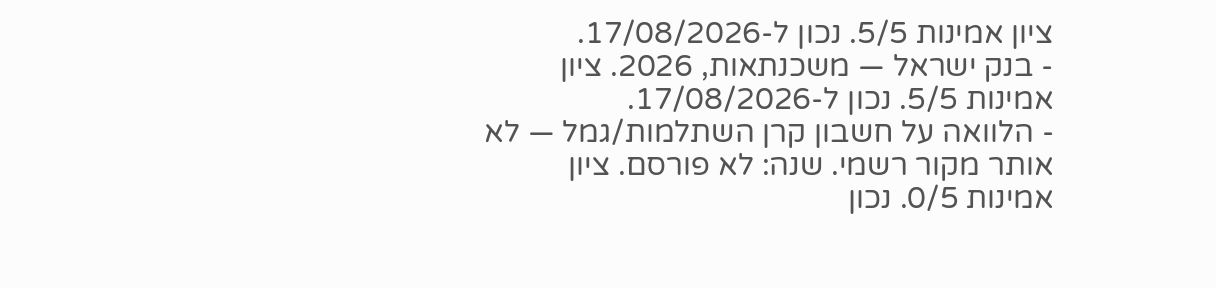ציון אמינות 5/5. נכון ל-17/08/2026.
- בנק ישראל — משכנתאות, 2026. ציון אמינות 5/5. נכון ל-17/08/2026.
- הלוואה על חשבון קרן השתלמות/גמל — לא אותר מקור רשמי. שנה: לא פורסם. ציון אמינות 0/5. נכון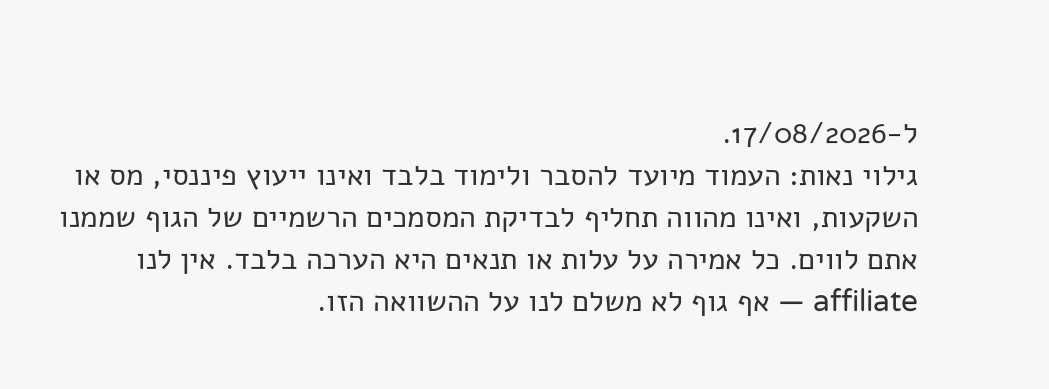ל-17/08/2026.
גילוי נאות: העמוד מיועד להסבר ולימוד בלבד ואינו ייעוץ פיננסי, מס או השקעות, ואינו מהווה תחליף לבדיקת המסמכים הרשמיים של הגוף שממנו אתם לווים. כל אמירה על עלות או תנאים היא הערכה בלבד. אין לנו affiliate — אף גוף לא משלם לנו על ההשוואה הזו.